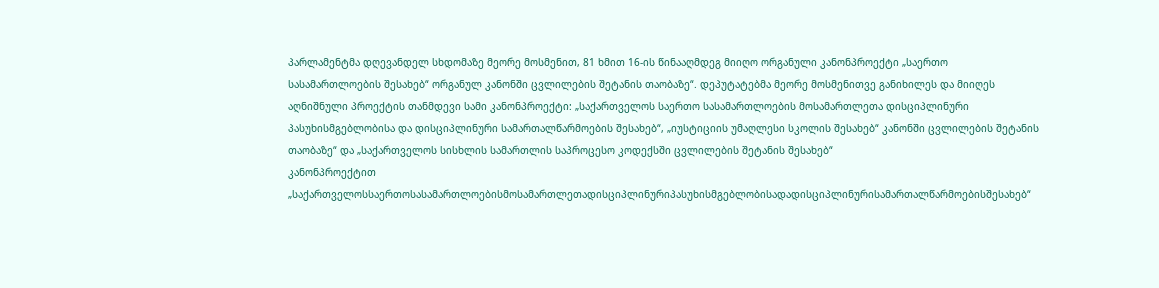პარლამენტმა დღევანდელ სხდომაზე მეორე მოსმენით, 81 ხმით 16-ის წინააღმდეგ მიიღო ორგანული კანონპროექტი „საერთო სასამართლოების შესახებ“ ორგანულ კანონში ცვლილების შეტანის თაობაზე“. დეპუტატებმა მეორე მოსმენითვე განიხილეს და მიიღეს აღნიშნული პროექტის თანმდევი სამი კანონპროექტი: „საქართველოს საერთო სასამართლოების მოსამართლეთა დისციპლინური პასუხისმგებლობისა და დისციპლინური სამართალწარმოების შესახებ“, „იუსტიციის უმაღლესი სკოლის შესახებ“ კანონში ცვლილების შეტანის თაობაზე“ და „საქართველოს სისხლის სამართლის საპროცესო კოდექსში ცვლილების შეტანის შესახებ“
კანონპროექტით „საქართველოსსაერთოსასამართლოებისმოსამართლეთადისციპლინურიპასუხისმგებლობისადადისციპლინურისამართალწარმოებისშესახებ“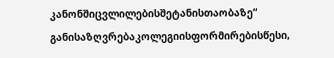კანონშიცვლილებისშეტანისთაობაზე“ განისაზღვრებაკოლეგიისფორმირებისწესი,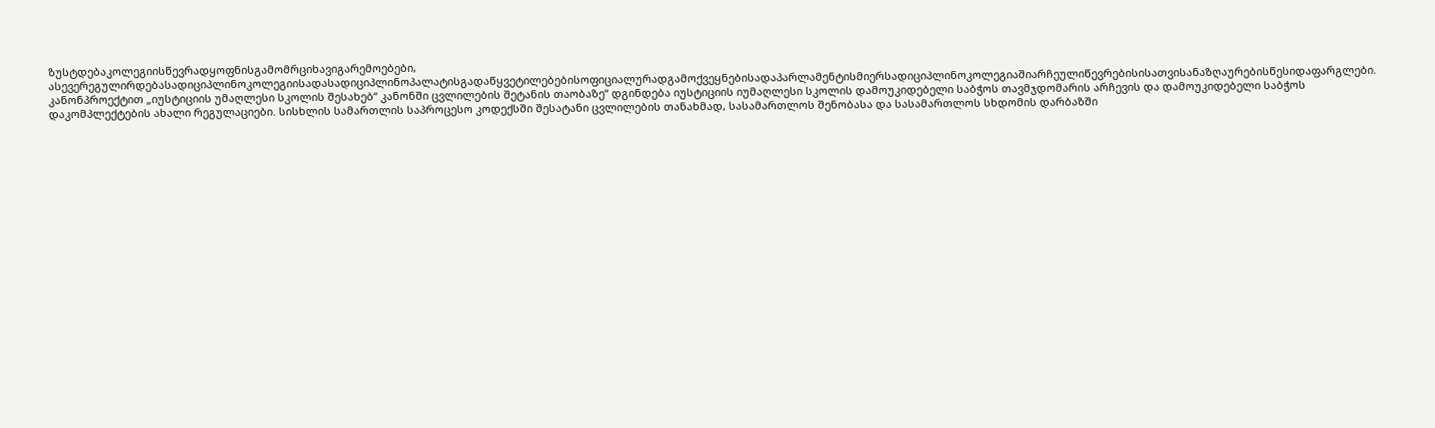ზუსტდებაკოლეგიისწევრადყოფნისგამომრციხავიგარემოებები, ასევერეგულირდებასადიციპლინოკოლეგიისადასადიციპლინოპალატისგადაწყვეტილებებისოფიციალურადგამოქვეყნებისადაპარლამენტისმიერსადიციპლინოკოლეგიაშიარჩეულიწევრებისისათვისანაზღაურებისწესიდაფარგლები. კანონპროექტით „იუსტიციის უმაღლესი სკოლის შესახებ“ კანონში ცვლილების შეტანის თაობაზე“ დგინდება იუსტიციის იუმაღლესი სკოლის დამოუკიდებელი საბჭოს თავმჯდომარის არჩევის და დამოუკიდებელი საბჭოს დაკომპლექტების ახალი რეგულაციები. სისხლის სამართლის საპროცესო კოდექსში შესატანი ცვლილების თანახმად, სასამართლოს შენობასა და სასამართლოს სხდომის დარბაზში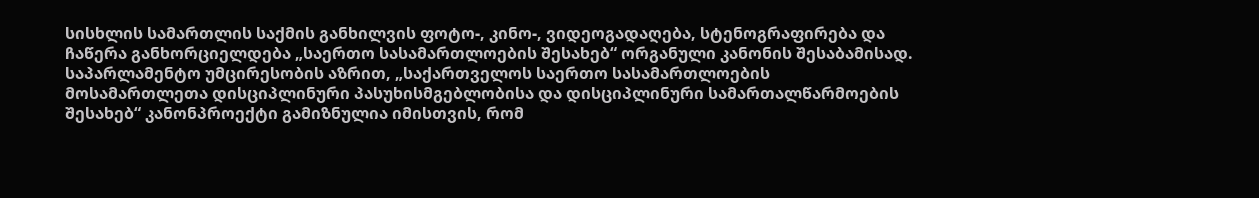სისხლის სამართლის საქმის განხილვის ფოტო-, კინო-, ვიდეოგადაღება, სტენოგრაფირება და ჩაწერა განხორციელდება „საერთო სასამართლოების შესახებ“ ორგანული კანონის შესაბამისად.
საპარლამენტო უმცირესობის აზრით, „საქართველოს საერთო სასამართლოების მოსამართლეთა დისციპლინური პასუხისმგებლობისა და დისციპლინური სამართალწარმოების შესახებ“ კანონპროექტი გამიზნულია იმისთვის, რომ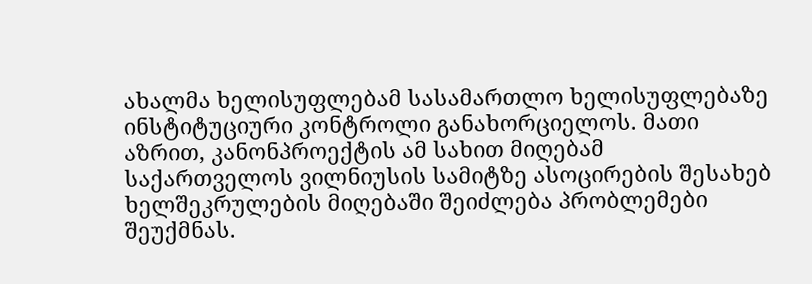ახალმა ხელისუფლებამ სასამართლო ხელისუფლებაზე ინსტიტუციური კონტროლი განახორციელოს. მათი აზრით, კანონპროექტის ამ სახით მიღებამ საქართველოს ვილნიუსის სამიტზე ასოცირების შესახებ ხელშეკრულების მიღებაში შეიძლება პრობლემები შეუქმნას.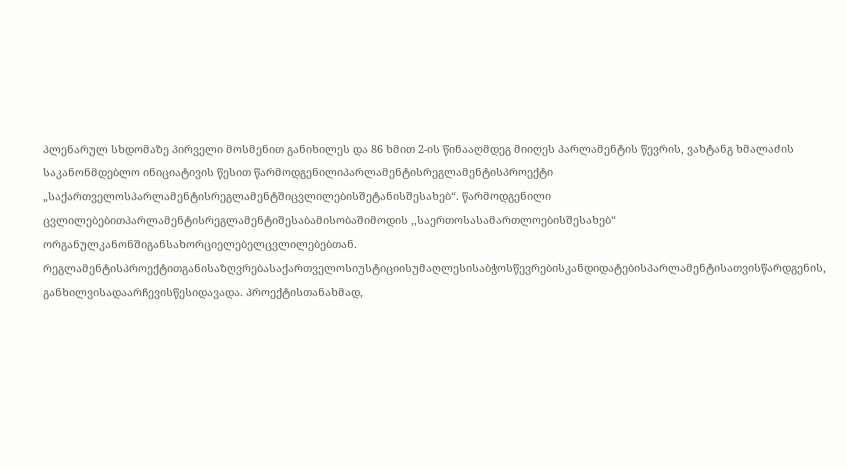პლენარულ სხდომაზე პირველი მოსმენით განიხილეს და 86 ხმით 2-ის წინააღმდეგ მიიღეს პარლამენტის წევრის, ვახტანგ ხმალაძის საკანონმდებლო ინიციატივის წესით წარმოდგენილიპარლამენტისრეგლამენტისპროექტი „საქართველოსპარლამენტისრეგლამენტშიცვლილებისშეტანისშესახებ“. წარმოდგენილი ცვლილებებითპარლამენტისრეგლამენტიშესაბამისობაშიმოდის ,,საერთოსასამართლოებისშესახებ“ ორგანულკანონშიგანსახორციელებელცვლილებებთან. რეგლამენტისპროექტითგანისაზღვრებასაქართველოსიუსტიციისუმაღლესისაბჭოსწევრებისკანდიდატებისპარლამენტისათვისწარდგენის, განხილვისადაარჩევისწესიდავადა. პროექტისთანახმად,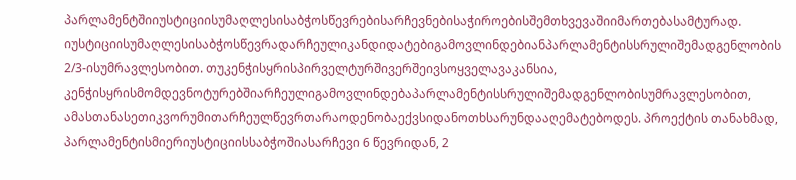პარლამენტშიიუსტიციისუმაღლესისაბჭოსწევრებისარჩევნებისაჭიროებისშემთხვევაშიიმართებასამტურად. იუსტიციისუმაღლესისაბჭოსწევრადარჩეულიკანდიდატებიგამოვლინდებიანპარლამენტისსრულიშემადგენლობის 2/3-ისუმრავლესობით. თუკენჭისყრისპირველტურშივერშეივსოყველავაკანსია, კენჭისყრისმომდევნოტურებშიარჩეულიგამოვლინდებაპარლამენტისსრულიშემადგენლობისუმრავლესობით, ამასთანასეთიკვორუმითარჩეულწევრთარაოდენობაექვსიდანოთხსარუნდააღემატებოდეს. პროექტის თანახმად, პარლამენტისმიერიუსტიციისსაბჭოშიასარჩევი 6 წევრიდან, 2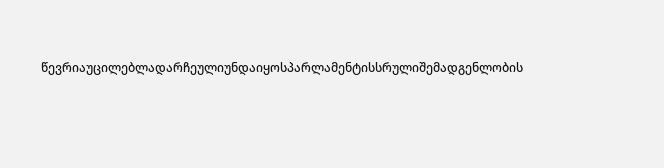წევრიაუცილებლადარჩეულიუნდაიყოსპარლამენტისსრულიშემადგენლობის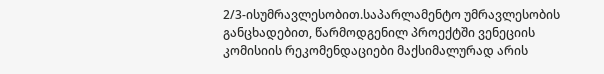2/3-ისუმრავლესობით.საპარლამენტო უმრავლესობის განცხადებით, წარმოდგენილ პროექტში ვენეციის კომისიის რეკომენდაციები მაქსიმალურად არის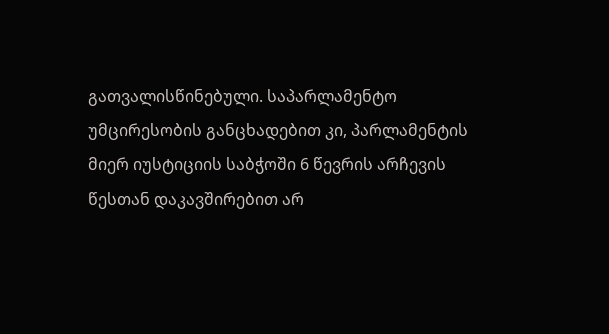გათვალისწინებული. საპარლამენტო უმცირესობის განცხადებით კი, პარლამენტის მიერ იუსტიციის საბჭოში 6 წევრის არჩევის წესთან დაკავშირებით არ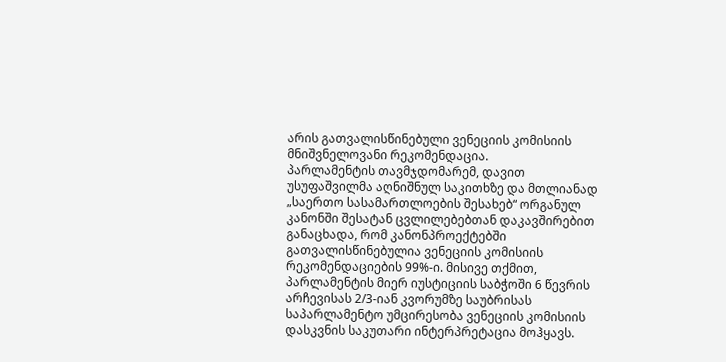არის გათვალისწინებული ვენეციის კომისიის მნიშვნელოვანი რეკომენდაცია.
პარლამენტის თავმჯდომარემ, დავით უსუფაშვილმა აღნიშნულ საკითხზე და მთლიანად „საერთო სასამართლოების შესახებ“ ორგანულ კანონში შესატან ცვლილებებთან დაკავშირებით განაცხადა, რომ კანონპროექტებში გათვალისწინებულია ვენეციის კომისიის რეკომენდაციების 99%-ი. მისივე თქმით, პარლამენტის მიერ იუსტიციის საბჭოში 6 წევრის არჩევისას 2/3-იან კვორუმზე საუბრისას საპარლამენტო უმცირესობა ვენეციის კომისიის დასკვნის საკუთარი ინტერპრეტაცია მოჰყავს.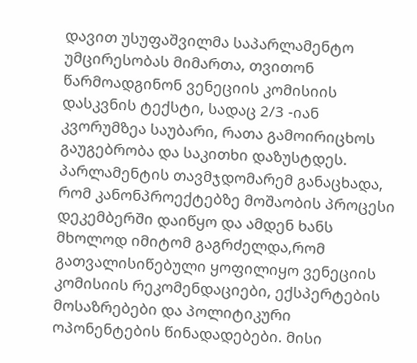დავით უსუფაშვილმა საპარლამენტო უმცირესობას მიმართა, თვითონ წარმოადგინონ ვენეციის კომისიის დასკვნის ტექსტი, სადაც 2/3 -იან კვორუმზეა საუბარი, რათა გამოირიცხოს გაუგებრობა და საკითხი დაზუსტდეს. პარლამენტის თავმჯდომარემ განაცხადა, რომ კანონპროექტებზე მოშაობის პროცესი დეკემბერში დაიწყო და ამდენ ხანს მხოლოდ იმიტომ გაგრძელდა,რომ გათვალისიწებული ყოფილიყო ვენეციის კომისიის რეკომენდაციები, ექსპერტების მოსაზრებები და პოლიტიკური ოპონენტების წინადადებები. მისი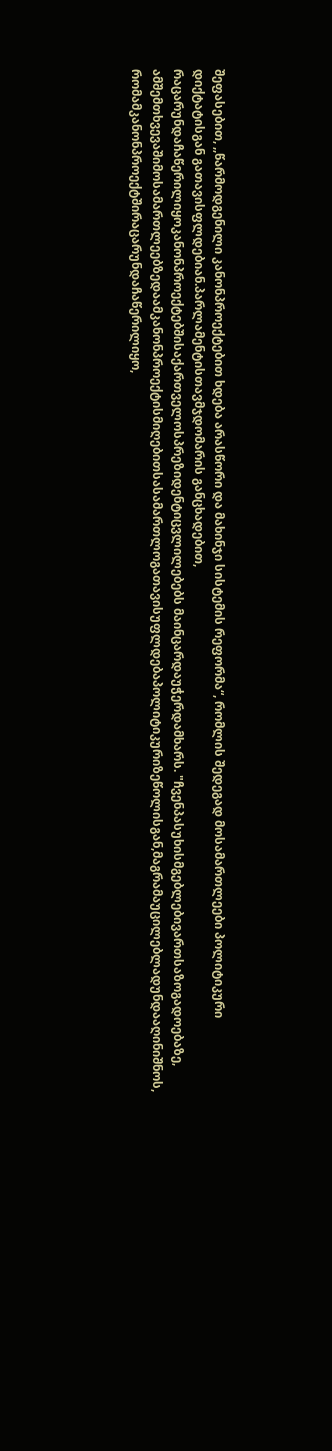შეფასებით, ,,წარმოდგენილი კანონპროექტებით ხდება არასწორი და მახინჯი სისტემის რეფორმა“, რომლის შედეგად მოსამართლეები პოლიტიკური დიქტატისგან გათავისფლდებიან.პარლამენტისთავმჯდომარის განცხადებით, რაცარუნდაჩაწერილიყოკანონპროექტებშისაქართველოსპრეზიდენტიცვლილებებს მაინცარდაუჭერდამხარს. "ჩვენპასუხისმგებლებივართსაზოგადოებაზე, ამშემთხვევაშიმოსამართლეებზედაამკანონპროექტისმიღებითსასამართლოგათავისუფლდებაპოლიტიკურიზეწოლისგან,მაგრამაუცილებლადუნდააღინიშნოს, რომამკანონპროექტშირაცარუნდაჩაწერილიყო,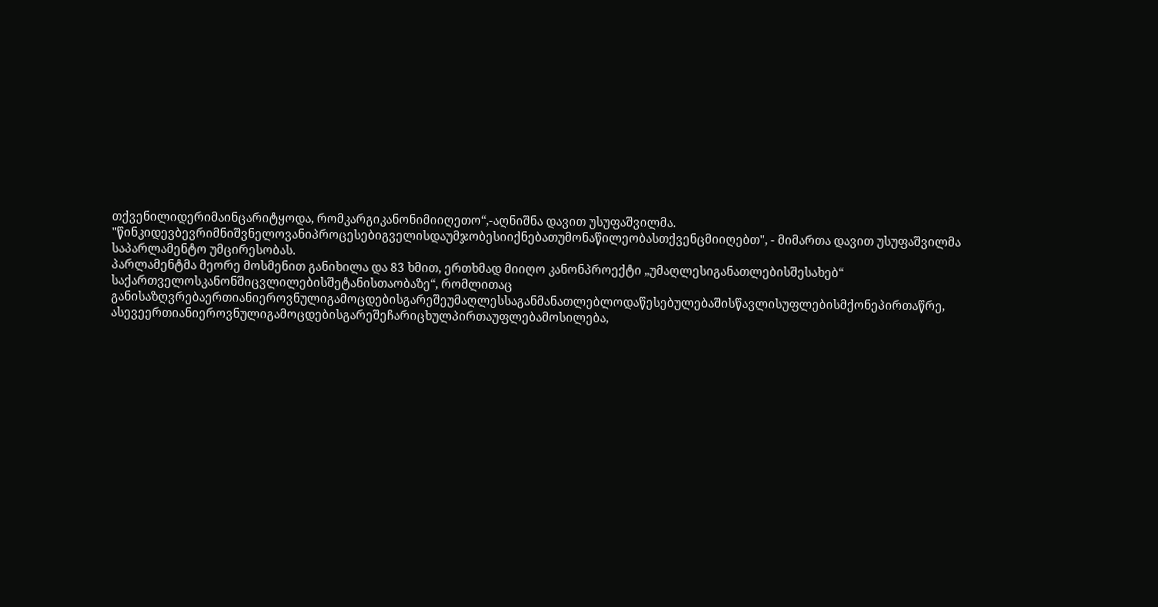თქვენილიდერიმაინცარიტყოდა, რომკარგიკანონიმიიღეთო“,-აღნიშნა დავით უსუფაშვილმა. "წინკიდევბევრიმნიშვნელოვანიპროცესებიგველისდაუმჯობესიიქნებათუმონაწილეობასთქვენცმიიღებთ", - მიმართა დავით უსუფაშვილმა საპარლამენტო უმცირესობას.
პარლამენტმა მეორე მოსმენით განიხილა და 83 ხმით, ერთხმად მიიღო კანონპროექტი „უმაღლესიგანათლებისშესახებ“ საქართველოსკანონშიცვლილებისშეტანისთაობაზე“, რომლითაც განისაზღვრებაერთიანიეროვნულიგამოცდებისგარეშეუმაღლესსაგანმანათლებლოდაწესებულებაშისწავლისუფლებისმქონეპირთაწრე, ასევეერთიანიეროვნულიგამოცდებისგარეშეჩარიცხულპირთაუფლებამოსილება,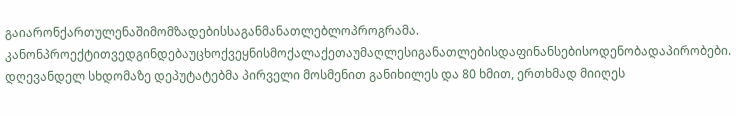გაიარონქართულენაშიმომზადებისსაგანმანათლებლოპროგრამა. კანონპროექტითვედგინდებაუცხოქვეყნისმოქალაქეთაუმაღლესიგანათლებისდაფინანსებისოდენობადაპირობები.
დღევანდელ სხდომაზე დეპუტატებმა პირველი მოსმენით განიხილეს და 80 ხმით, ერთხმად მიიღეს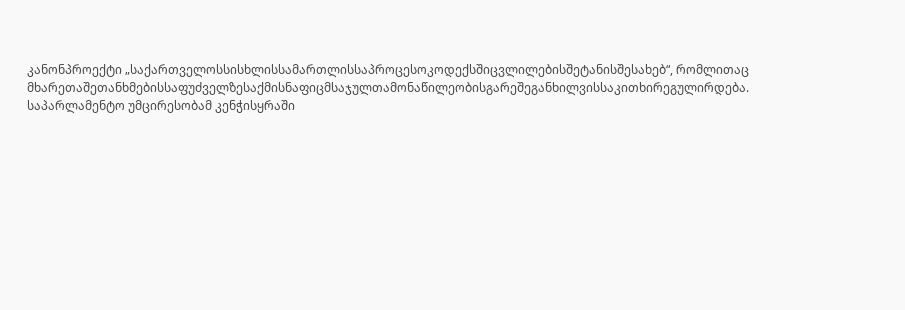კანონპროექტი „საქართველოსსისხლისსამართლისსაპროცესოკოდექსშიცვლილებისშეტანისშესახებ“, რომლითაც მხარეთაშეთანხმებისსაფუძველზესაქმისნაფიცმსაჯულთამონაწილეობისგარეშეგანხილვისსაკითხირეგულირდება. საპარლამენტო უმცირესობამ კენჭისყრაში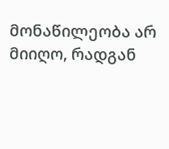მონაწილეობა არ მიიღო, რადგან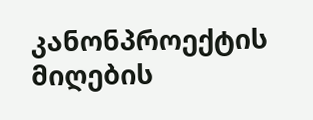კანონპროექტის მიღების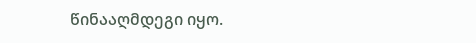წინააღმდეგი იყო.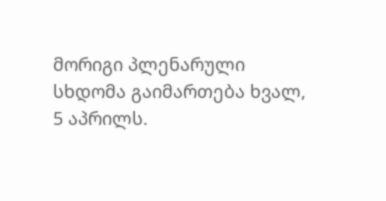მორიგი პლენარული სხდომა გაიმართება ხვალ, 5 აპრილს.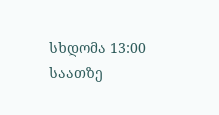სხდომა 13:00 საათზე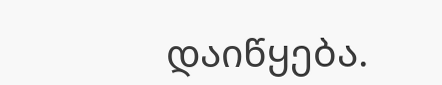დაიწყება.